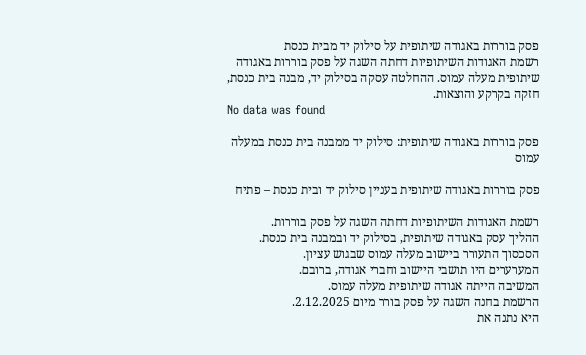פסק בוררות באגודה שיתופית על סילוק יד מבית כנסת
רשמת האגודות השיתופיות דחתה השגה על פסק בוררות באגודה שיתופית מעלה עמוס. ההחלטה עסקה בסילוק יד, מבנה בית כנסת, חזקה בקרקע והוצאות.
No data was found

פסק בוררות באגודה שיתופית: סילוק יד ממבנה בית כנסת במעלה עמוס

פסק בוררות באגודה שיתופית בעניין סילוק יד ובית כנסת – פתיח

רשמת האגודות השיתופיות דחתה השגה על פסק בוררות.
ההליך עסק באגודה שיתופית, בסילוק יד ובמבנה בית כנסת.
הסכסוך התעורר ביישוב מעלה עמוס שבגוש עציון.
המערערים היו תושבי היישוב וחברי אגודה, ברובם.
המשיבה הייתה אגודה שיתופית מעלה עמוס.
הרשמת בחנה השגה על פסק בורר מיום 2.12.2025.
היא נתנה את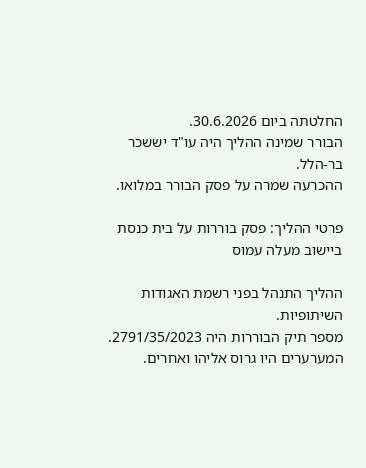החלטתה ביום 30.6.2026.
הבורר שמינה ההליך היה עו"ד יששכר בר-הלל.
ההכרעה שמרה על פסק הבורר במלואו.

פרטי ההליך: פסק בוררות על בית כנסת ביישוב מעלה עמוס

ההליך התנהל בפני רשמת האגודות השיתופיות.
מספר תיק הבוררות היה 2791/35/2023.
המערערים היו גרוס אליהו ואחרים.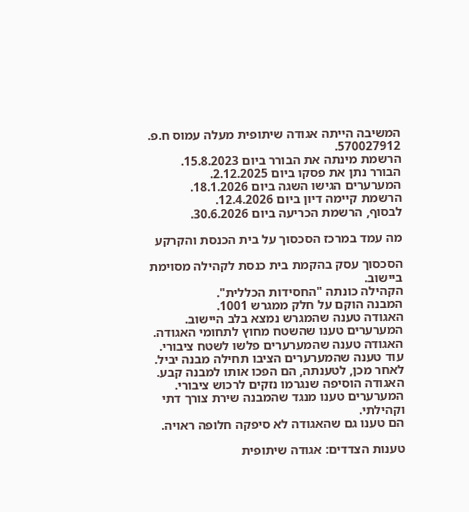המשיבה הייתה אגודה שיתופית מעלה עמוס ח.פ. 570027912.
הרשמת מינתה את הבורר ביום 15.8.2023.
הבורר נתן את פסקו ביום 2.12.2025.
המערערים הגישו השגה ביום 18.1.2026.
הרשמת קיימה דיון ביום 12.4.2026.
לבסוף, הרשמת הכריעה ביום 30.6.2026.

מה עמד במרכז הסכסוך על בית הכנסת והקרקע

הסכסוך עסק בהקמת בית כנסת לקהילה מסוימת ביישוב.
הקהילה כונתה "החסידות הכללית".
המבנה הוקם על חלק ממגרש 1001.
האגודה טענה שהמגרש נמצא בלב היישוב.
המערערים טענו שהשטח מחוץ לתחומי האגודה.
האגודה טענה שהמערערים פלשו לשטח ציבורי.
עוד טענה שהמערערים הציבו תחילה מבנה יביל.
לאחר מכן, לטענתה, הם הפכו אותו למבנה קבע.
האגודה הוסיפה שנגרמו נזקים לרכוש ציבורי.
המערערים טענו מנגד שהמבנה שירת צורך דתי וקהילתי.
הם טענו גם שהאגודה לא סיפקה חלופה ראויה.

טענות הצדדים: אגודה שיתופית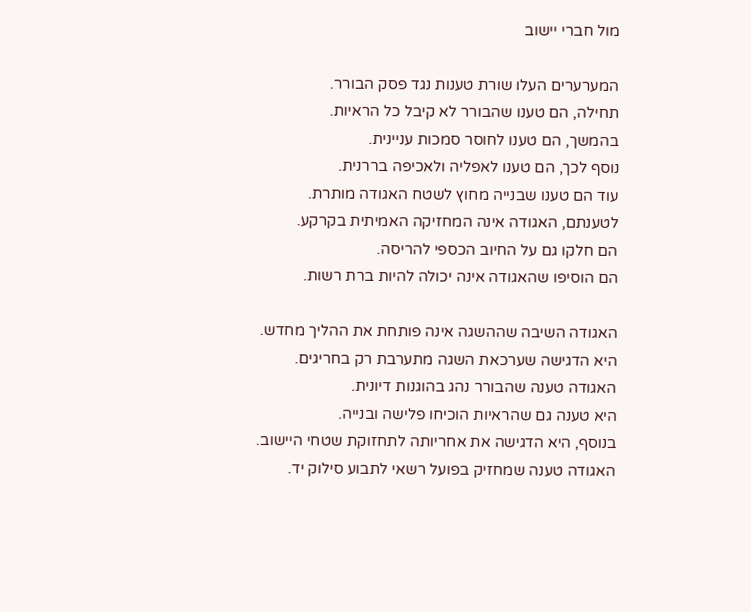מול חברי יישוב

המערערים העלו שורת טענות נגד פסק הבורר.
תחילה, הם טענו שהבורר לא קיבל כל הראיות.
בהמשך, הם טענו לחוסר סמכות עניינית.
נוסף לכך, הם טענו לאפליה ולאכיפה בררנית.
עוד הם טענו שבנייה מחוץ לשטח האגודה מותרת.
לטענתם, האגודה אינה המחזיקה האמיתית בקרקע.
הם חלקו גם על החיוב הכספי להריסה.
הם הוסיפו שהאגודה אינה יכולה להיות ברת רשות.

האגודה השיבה שההשגה אינה פותחת את ההליך מחדש.
היא הדגישה שערכאת השגה מתערבת רק בחריגים.
האגודה טענה שהבורר נהג בהוגנות דיונית.
היא טענה גם שהראיות הוכיחו פלישה ובנייה.
בנוסף, היא הדגישה את אחריותה לתחזוקת שטחי היישוב.
האגודה טענה שמחזיק בפועל רשאי לתבוע סילוק יד.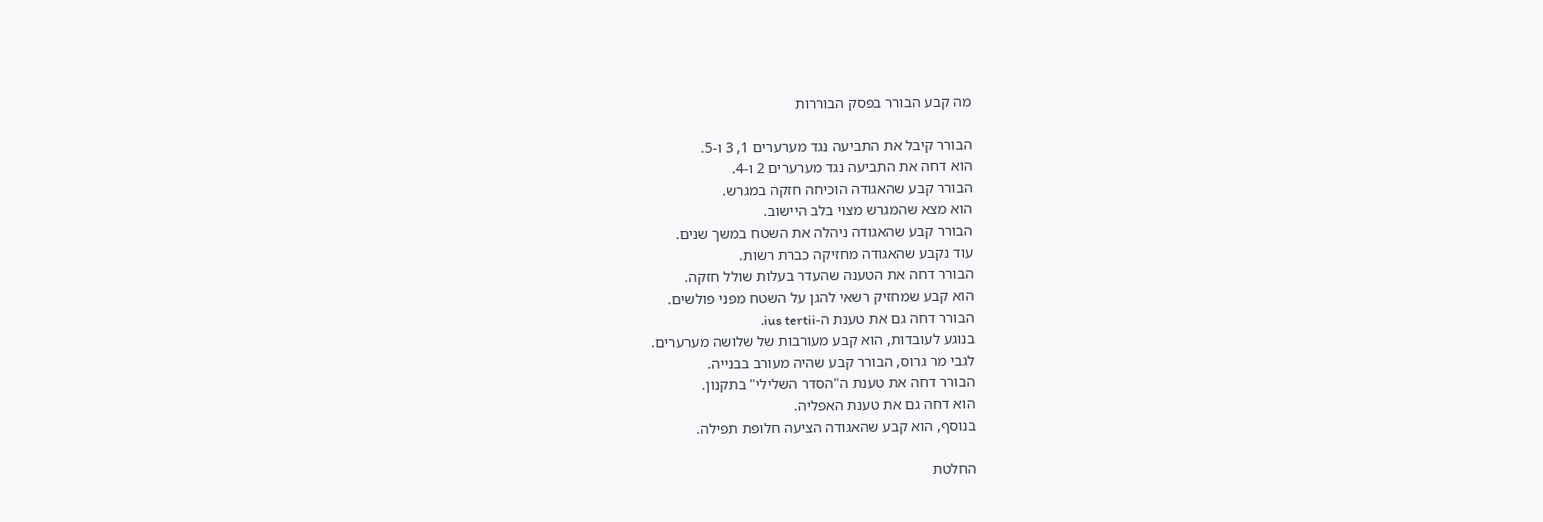מה קבע הבורר בפסק הבוררות

הבורר קיבל את התביעה נגד מערערים 1, 3 ו-5.
הוא דחה את התביעה נגד מערערים 2 ו-4.
הבורר קבע שהאגודה הוכיחה חזקה במגרש.
הוא מצא שהמגרש מצוי בלב היישוב.
הבורר קבע שהאגודה ניהלה את השטח במשך שנים.
עוד נקבע שהאגודה מחזיקה כברת רשות.
הבורר דחה את הטענה שהעדר בעלות שולל חזקה.
הוא קבע שמחזיק רשאי להגן על השטח מפני פולשים.
הבורר דחה גם את טענת ה-ius tertii.
בנוגע לעובדות, הוא קבע מעורבות של שלושה מערערים.
לגבי מר גרוס, הבורר קבע שהיה מעורב בבנייה.
הבורר דחה את טענת ה"הסדר השלילי" בתקנון.
הוא דחה גם את טענת האפליה.
בנוסף, הוא קבע שהאגודה הציעה חלופת תפילה.

החלטת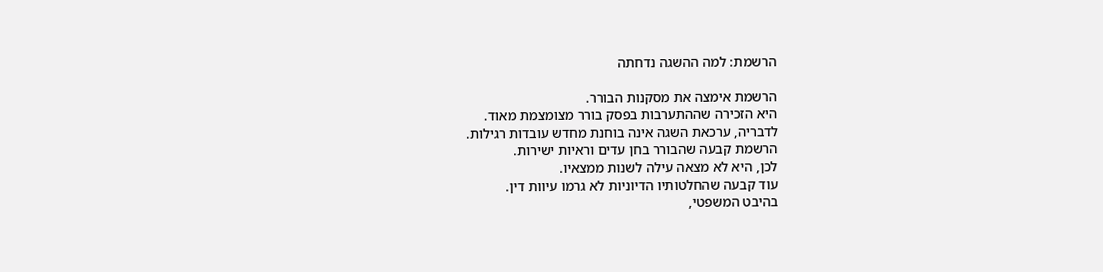הרשמת: למה ההשגה נדחתה

הרשמת אימצה את מסקנות הבורר.
היא הזכירה שההתערבות בפסק בורר מצומצמת מאוד.
לדבריה, ערכאת השגה אינה בוחנת מחדש עובדות רגילות.
הרשמת קבעה שהבורר בחן עדים וראיות ישירות.
לכן, היא לא מצאה עילה לשנות ממצאיו.
עוד קבעה שהחלטותיו הדיוניות לא גרמו עיוות דין.
בהיבט המשפטי,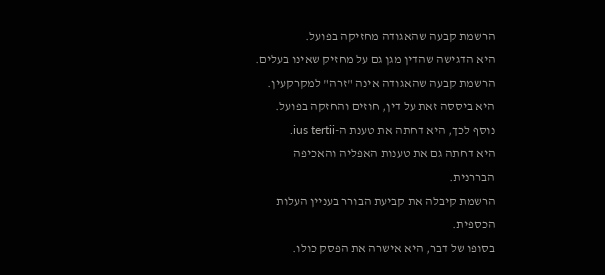הרשמת קבעה שהאגודה מחזיקה בפועל.
היא הדגישה שהדין מגן גם על מחזיק שאינו בעלים.
הרשמת קבעה שהאגודה אינה "זרה" למקרקעין.
היא ביססה זאת על דין, חוזים והחזקה בפועל.
נוסף לכך, היא דחתה את טענת ה-ius tertii.
היא דחתה גם את טענות האפליה והאכיפה הבררנית.
הרשמת קיבלה את קביעת הבורר בעניין העלות הכספית.
בסופו של דבר, היא אישרה את הפסק כולו.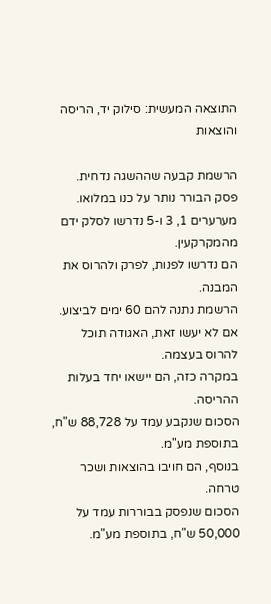התוצאה המעשית: סילוק יד, הריסה והוצאות

הרשמת קבעה שההשגה נדחית.
פסק הבורר נותר על כנו במלואו.
מערערים 1, 3 ו-5 נדרשו לסלק ידם מהמקרקעין.
הם נדרשו לפנות, לפרק ולהרוס את המבנה.
הרשמת נתנה להם 60 ימים לביצוע.
אם לא יעשו זאת, האגודה תוכל להרוס בעצמה.
במקרה כזה, הם יישאו יחד בעלות ההריסה.
הסכום שנקבע עמד על 88,728 ש"ח, בתוספת מע"מ.
בנוסף, הם חויבו בהוצאות ושכר טרחה.
הסכום שנפסק בבוררות עמד על 50,000 ש"ח, בתוספת מע"מ.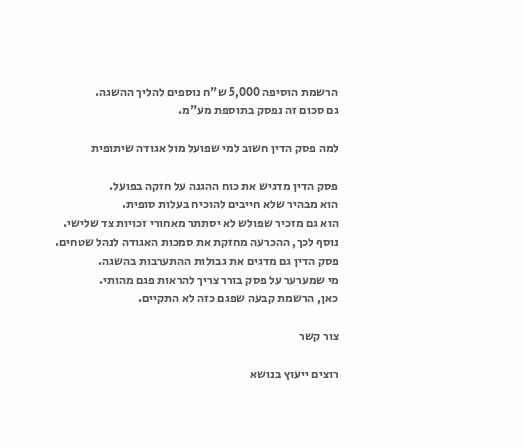הרשמת הוסיפה 5,000 ש"ח נוספים להליך ההשגה.
גם סכום זה נפסק בתוספת מע"מ.

למה פסק הדין חשוב למי שפועל מול אגודה שיתופית

פסק הדין מדגיש את כוח ההגנה על חזקה בפועל.
הוא מבהיר שלא חייבים להוכיח בעלות סופית.
הוא גם מזכיר שפולש לא יסתתר מאחורי זכויות צד שלישי.
נוסף לכך, ההכרעה מחזקת את סמכות האגודה לנהל שטחים.
פסק הדין גם מדגים את גבולות ההתערבות בהשגה.
מי שמערער על פסק בורר צריך להראות פגם מהותי.
כאן, הרשמת קבעה שפגם כזה לא התקיים.

צור קשר

רוצים ייעוץ בנושא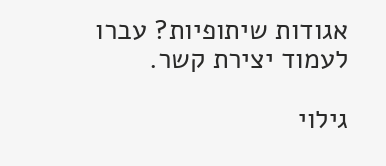אגודות שיתופיות? עברו לעמוד יצירת קשר.

גילוי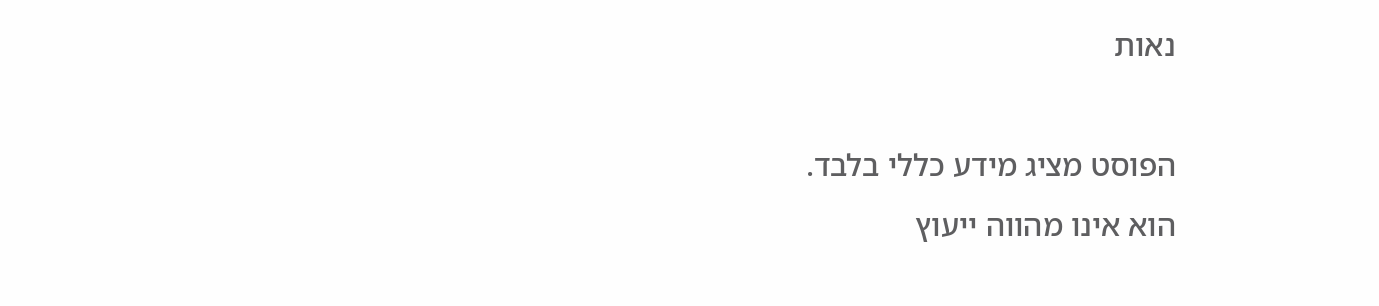נאות

הפוסט מציג מידע כללי בלבד.
הוא אינו מהווה ייעוץ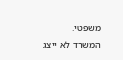משפטי.
המשרד לא ייצג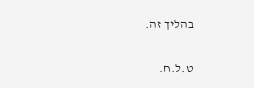בהליך זה.

ט.ל.ח.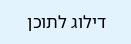דילוג לתוכן